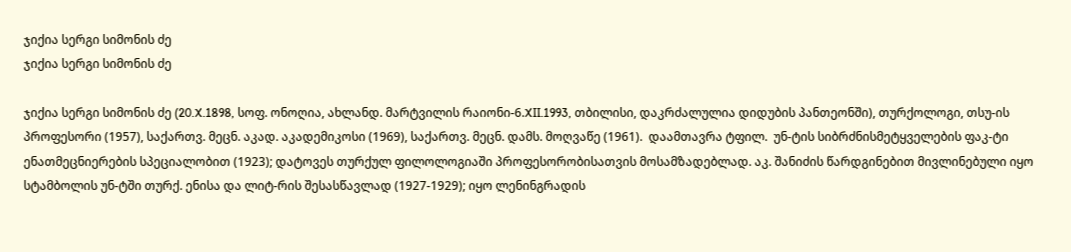ჯიქია სერგი სიმონის ძე
ჯიქია სერგი სიმონის ძე

ჯიქია სერგი სიმონის ძე (20.X.1898, სოფ. ონოღია, ახლანდ. მარტვილის რაიონი-6.XII.1993, თბილისი, დაკრძალულია დიდუბის პანთეონში), თურქოლოგი, თსუ-ის პროფესორი (1957), საქართვ. მეცნ. აკად. აკადემიკოსი (1969), საქართვ. მეცნ. დამს. მოღვაწე (1961).  დაამთავრა ტფილ.  უნ-ტის სიბრძნისმეტყველების ფაკ-ტი ენათმეცნიერების სპეციალობით (1923); დატოვეს თურქულ ფილოლოგიაში პროფესორობისათვის მოსამზადებლად. აკ. შანიძის წარდგინებით მივლინებული იყო სტამბოლის უნ-ტში თურქ. ენისა და ლიტ-რის შესასწავლად (1927-1929); იყო ლენინგრადის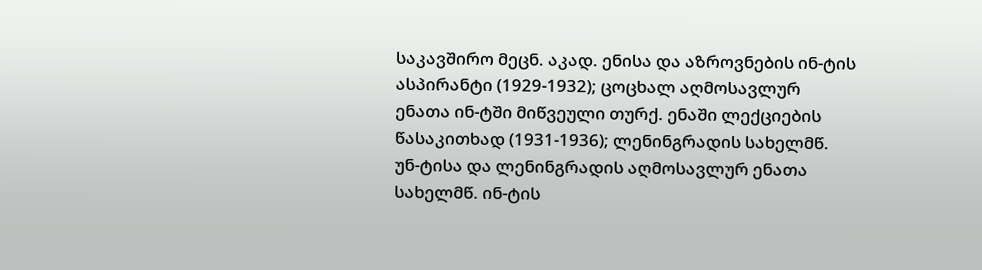საკავშირო მეცნ. აკად. ენისა და აზროვნების ინ-ტის ასპირანტი (1929-1932); ცოცხალ აღმოსავლურ ენათა ინ-ტში მიწვეული თურქ. ენაში ლექციების წასაკითხად (1931-1936); ლენინგრადის სახელმწ. უნ-ტისა და ლენინგრადის აღმოსავლურ ენათა სახელმწ. ინ-ტის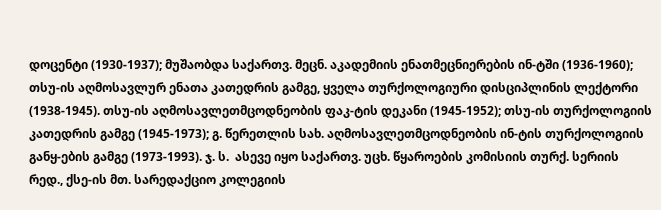დოცენტი (1930-1937); მუშაობდა საქართვ. მეცნ. აკადემიის ენათმეცნიერების ინ-ტში (1936-1960); თსუ-ის აღმოსავლურ ენათა კათედრის გამგე, ყველა თურქოლოგიური დისციპლინის ლექტორი (1938-1945). თსუ-ის აღმოსავლეთმცოდნეობის ფაკ-ტის დეკანი (1945-1952); თსუ-ის თურქოლოგიის კათედრის გამგე (1945-1973); გ. წერეთლის სახ. აღმოსავლეთმცოდნეობის ინ-ტის თურქოლოგიის განყ-ების გამგე (1973-1993). ჯ. ს.  ასევე იყო საქართვ. უცხ. წყაროების კომისიის თურქ. სერიის რედ., ქსე-ის მთ. სარედაქციო კოლეგიის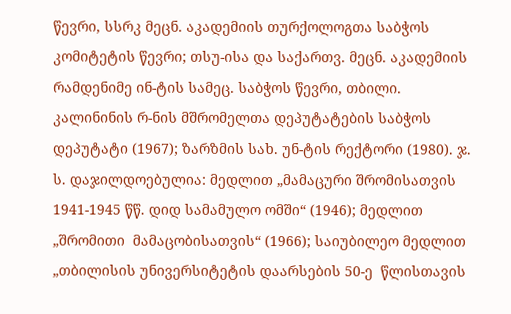წევრი, სსრკ მეცნ. აკადემიის თურქოლოგთა საბჭოს კომიტეტის წევრი; თსუ-ისა და საქართვ. მეცნ. აკადემიის რამდენიმე ინ-ტის სამეც. საბჭოს წევრი, თბილი. კალინინის რ-ნის მშრომელთა დეპუტატების საბჭოს დეპუტატი (1967); ზარზმის სახ. უნ-ტის რექტორი (1980). ჯ. ს. დაჯილდოებულია: მედლით „მამაცური შრომისათვის 1941-1945 წწ. დიდ სამამულო ომში“ (1946); მედლით „შრომითი  მამაცობისათვის“ (1966); საიუბილეო მედლით „თბილისის უნივერსიტეტის დაარსების 50-ე  წლისთავის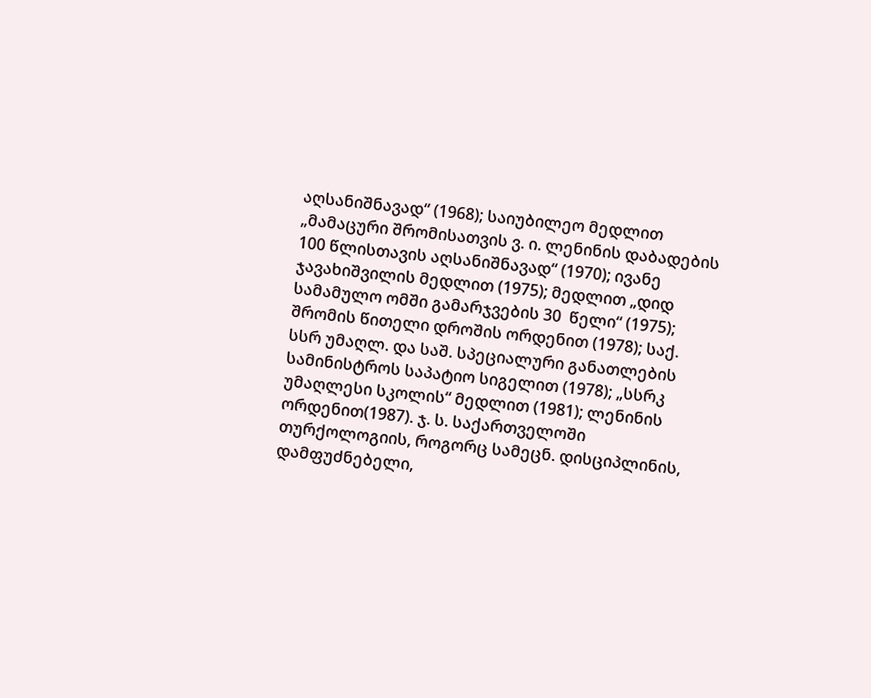აღსანიშნავად“ (1968); საიუბილეო მედლით „მამაცური შრომისათვის ვ. ი. ლენინის დაბადების 100 წლისთავის აღსანიშნავად“ (1970); ივანე ჯავახიშვილის მედლით (1975); მედლით „დიდ სამამულო ომში გამარჯვების 30  წელი“ (1975); შრომის წითელი დროშის ორდენით (1978); საქ. სსრ უმაღლ. და საშ. სპეციალური განათლების სამინისტროს საპატიო სიგელით (1978); „სსრკ უმაღლესი სკოლის“ მედლით (1981); ლენინის ორდენით(1987). ჯ. ს. საქართველოში თურქოლოგიის, როგორც სამეცნ. დისციპლინის, დამფუძნებელი,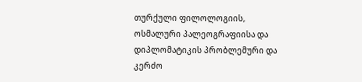თურქული ფილოლოგიის, ოსმალური პალეოგრაფიისა და დიპლომატიკის პრობლემური და კერძო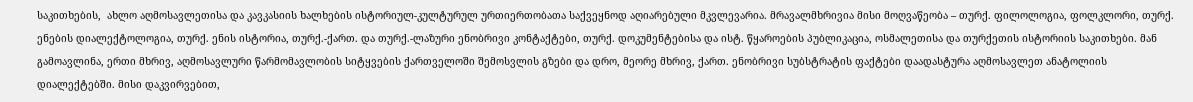საკითხების,  ახლო აღმოსავლეთისა და კავკასიის ხალხების ისტორიულ-კულტურულ ურთიერთობათა საქვეყნოდ აღიარებული მკვლევარია. მრავალმხრივია მისი მოღვაწეობა – თურქ. ფილოლოგია, ფოლკლორი, თურქ. ენების დიალექტოლოგია, თურქ. ენის ისტორია, თურქ.-ქართ. და თურქ.-ლაზური ენობრივი კონტაქტები, თურქ. დოკუმენტებისა და ისტ. წყაროების პუბლიკაცია, ოსმალეთისა და თურქეთის ისტორიის საკითხები. მან გამოავლინა, ერთი მხრივ, აღმოსავლური წარმომავლობის სიტყვების ქართველოში შემოსვლის გზები და დრო, მეორე მხრივ, ქართ. ენობრივი სუბსტრატის ფაქტები დაადასტურა აღმოსავლეთ ანატოლიის დიალექტებში. მისი დაკვირვებით,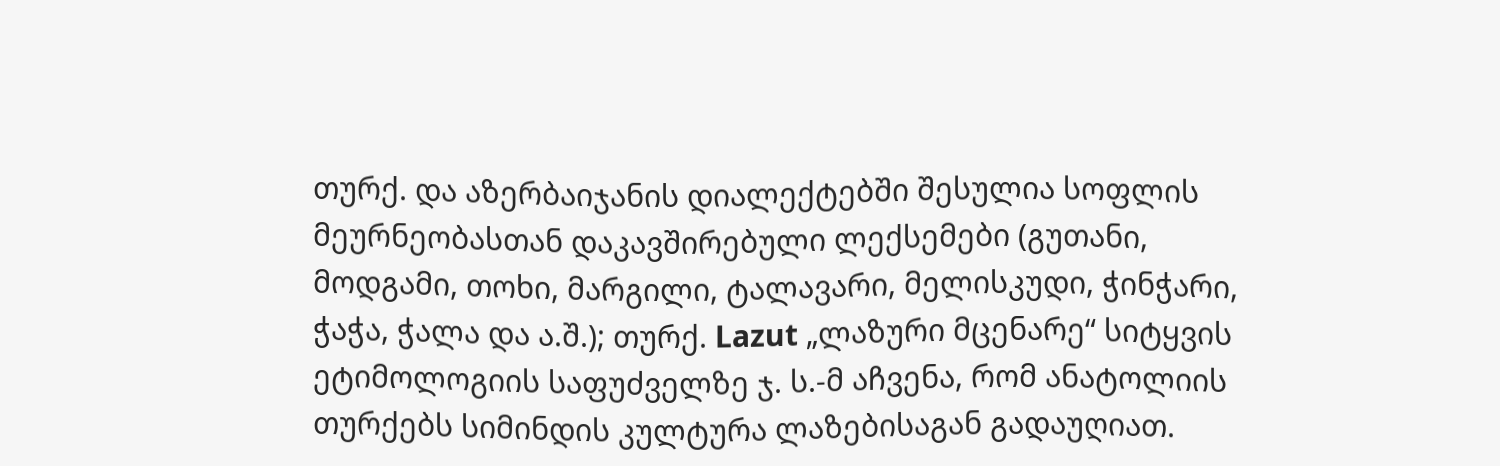თურქ. და აზერბაიჯანის დიალექტებში შესულია სოფლის მეურნეობასთან დაკავშირებული ლექსემები (გუთანი, მოდგამი, თოხი, მარგილი, ტალავარი, მელისკუდი, ჭინჭარი, ჭაჭა, ჭალა და ა.შ.); თურქ. Lazut „ლაზური მცენარე“ სიტყვის ეტიმოლოგიის საფუძველზე ჯ. ს.-მ აჩვენა, რომ ანატოლიის თურქებს სიმინდის კულტურა ლაზებისაგან გადაუღიათ.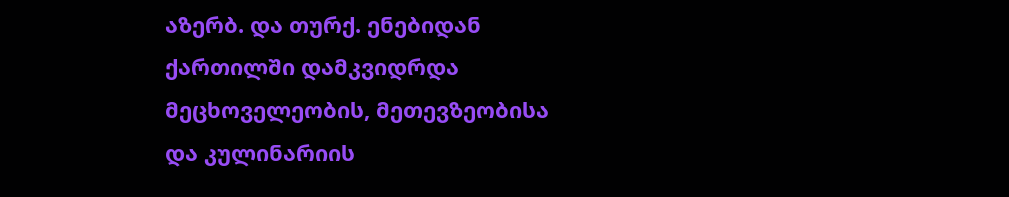აზერბ. და თურქ. ენებიდან ქართილში დამკვიდრდა მეცხოველეობის, მეთევზეობისა და კულინარიის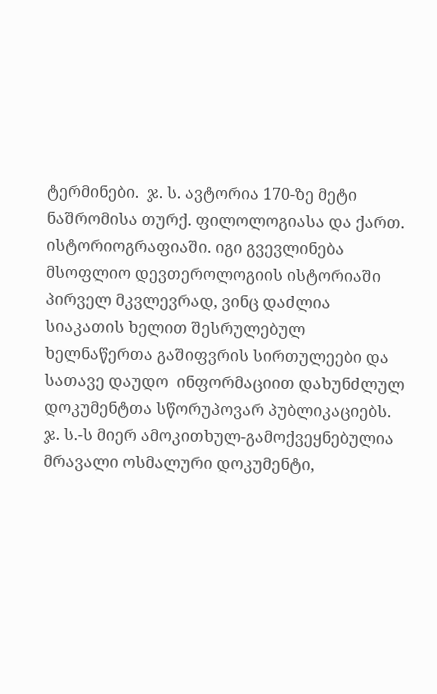ტერმინები.  ჯ. ს. ავტორია 170-ზე მეტი ნაშრომისა თურქ. ფილოლოგიასა და ქართ. ისტორიოგრაფიაში. იგი გვევლინება მსოფლიო დევთეროლოგიის ისტორიაში პირველ მკვლევრად, ვინც დაძლია სიაკათის ხელით შესრულებულ  ხელნაწერთა გაშიფვრის სირთულეები და სათავე დაუდო  ინფორმაციით დახუნძლულ დოკუმენტთა სწორუპოვარ პუბლიკაციებს. ჯ. ს.-ს მიერ ამოკითხულ-გამოქვეყნებულია მრავალი ოსმალური დოკუმენტი,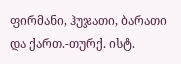ფირმანი, ჰუჯათი, ბარათი და ქართ.-თურქ. ისტ.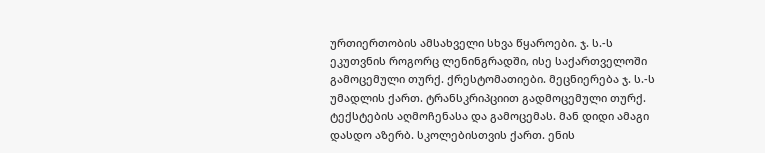ურთიერთობის ამსახველი სხვა წყაროები. ჯ. ს.-ს ეკუთვნის როგორც ლენინგრადში, ისე საქართველოში გამოცემული თურქ. ქრესტომათიები. მეცნიერება ჯ. ს.-ს უმადლის ქართ. ტრანსკრიპციით გადმოცემული თურქ. ტექსტების აღმოჩენასა და გამოცემას. მან დიდი ამაგი დასდო აზერბ. სკოლებისთვის ქართ. ენის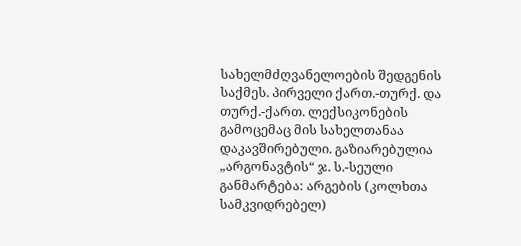სახელმძღვანელოების შედგენის საქმეს. პირველი ქართ.-თურქ. და თურქ.-ქართ. ლექსიკონების გამოცემაც მის სახელთანაა დაკავშირებული. გაზიარებულია „არგონავტის“ ჯ. ს.-სეული განმარტება: არგების (კოლხთა სამკვიდრებელ)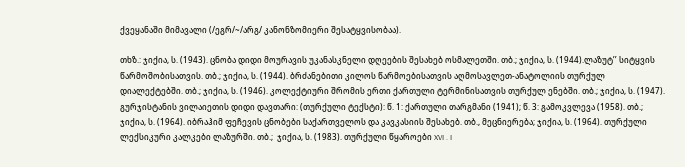ქვეყანაში მიმავალი (/ეგრ/~/არგ/ კანონზომიერი შესატყვისობაა).

თხზ.: ჯიქია, ს. (1943). ცნობა დიდი მოურავის უკანასკნელი დღეების შესახებ ოსმალეთში. თბ.; ჯიქია, ს. (1944).ლაზუტ’’ სიტყვის წარმოშობისათვის. თბ.; ჯიქია, ს. (1944). ბრძანებითი კილოს წარმოებისათვის აღმოსავლეთ-ანატოლიის თურქულ დიალექტებში. თბ.; ჯიქია, ს. (1946). კოლექტიური შრომის ერთი ქართული ტერმინისათვის თურქულ ენებში. თბ.; ჯიქია, ს. (1947). გურჯისტანის ვილაიეთის დიდი დავთარი: (თურქული ტექსტი): წ. 1: ქართული თარგმანი (1941); წ. 3: გამოკვლევა (1958). თბ.; ჯიქია, ს. (1964). იბრაჰიმ ფეჩევის ცნობები საქართველოს და კავკასიის შესახებ. თბ., მეცნიერება; ჯიქია, ს. (1964). თურქული ლექსიკური კალკები ლაზურში. თბ.;  ჯიქია, ს. (1983). თურქული წყაროები XVI . I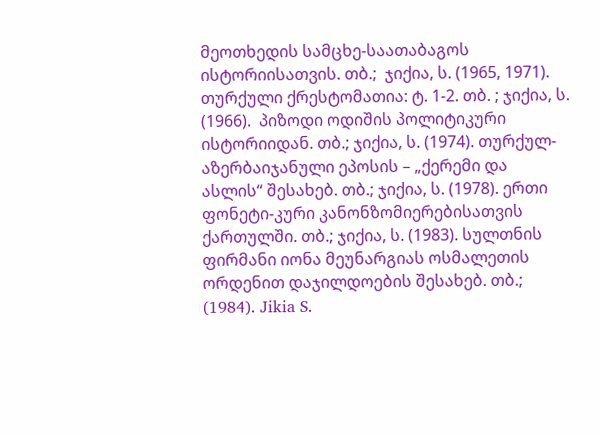მეოთხედის სამცხე-საათაბაგოს ისტორიისათვის. თბ.;  ჯიქია, ს. (1965, 1971). თურქული ქრესტომათია: ტ. 1-2. თბ. ; ჯიქია, ს. (1966).  პიზოდი ოდიშის პოლიტიკური ისტორიიდან. თბ.; ჯიქია, ს. (1974). თურქულ-აზერბაიჯანული ეპოსის – „ქერემი და ასლის“ შესახებ. თბ.; ჯიქია, ს. (1978). ერთი ფონეტი-კური კანონზომიერებისათვის ქართულში. თბ.; ჯიქია, ს. (1983). სულთნის ფირმანი იონა მეუნარგიას ოსმალეთის ორდენით დაჯილდოების შესახებ. თბ.; (1984). Jikia S.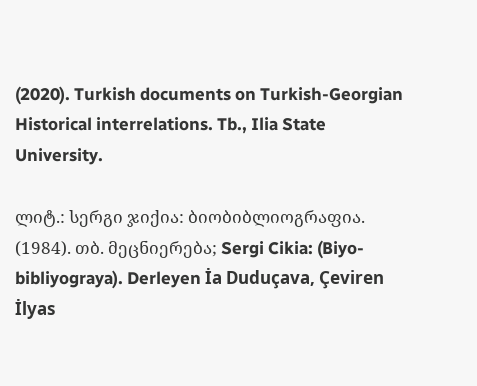(2020). Turkish documents on Turkish-Georgian Historical interrelations. Tb., Ilia State University.

ლიტ.: სერგი ჯიქია: ბიობიბლიოგრაფია. (1984). თბ. მეცნიერება; Sergi Cikia: (Biyo-bibliyograya). Derleyen İa Duduçava, Çeviren İlyas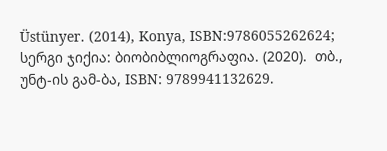Üstünyer. (2014), Konya, ISBN:9786055262624; სერგი ჯიქია: ბიობიბლიოგრაფია. (2020).  თბ., უნტ-ის გამ-ბა, ISBN: 9789941132629.